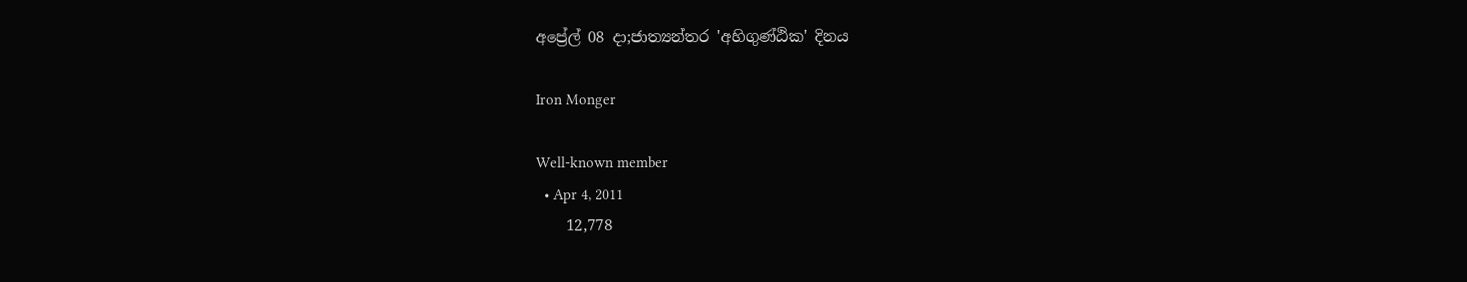අප්‍රේල් 08 දා;ජාත්‍යන්තර 'අහිගුණ්ඨික' දිනය

Iron Monger

Well-known member
  • Apr 4, 2011
    12,778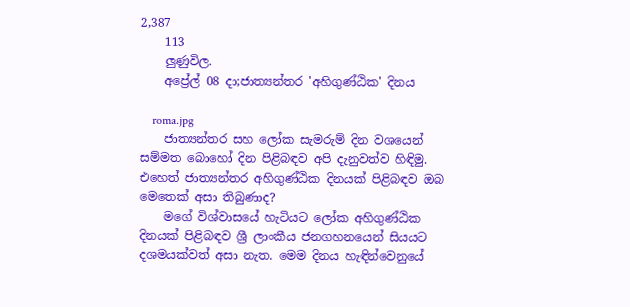2,387
    113
    ලුණුවිල.
    අප්‍රේල් 08 දා;ජාත්‍යන්තර 'අහිගුණ්ඨික' දිනය

    roma.jpg
    ජාත්‍යන්තර සහ ලෝක සැමරුම් දින වශයෙන් සම්මත බොහෝ දින පිළිබඳව අපි දැනුවත්ව හිඳිමු. එහෙත් ජාත්‍යන්තර අහිගුණ්ඨික දිනයක් පිළිබඳව ඔබ මෙතෙක් අසා තිබුණාද?
    මගේ විශ්වාසයේ හැටියට ලෝක අහිගුණ්ඨික දිනයක් පිළිබඳව ශ්‍රී ලාංකීය ජනගහනයෙන් සියයට දශමයක්වත් අසා නැත. මෙම දිනය හැඳින්වෙනුයේ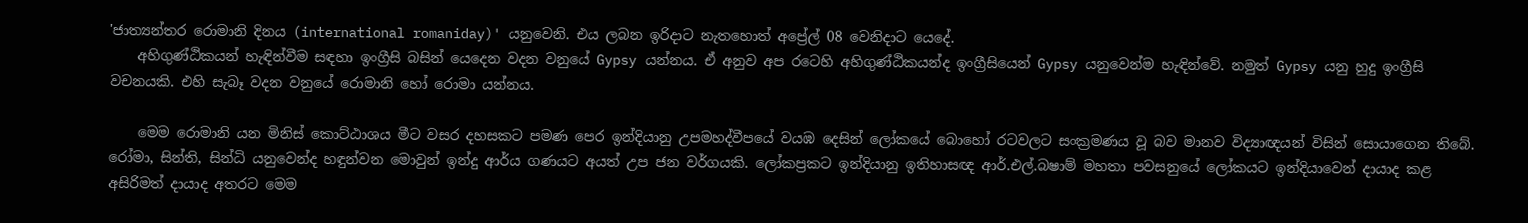'ජාත්‍යන්තර රොමානි දිනය (international romaniday)' යනුවෙනි. එය ලබන ඉරිදාට නැතහොත් අප්‍රේල් 08 වෙනිදාට යෙදේ.
    අහිගුණ්ඨිකයන් හැඳින්වීම සඳහා ඉංග්‍රීසි බසින් යෙදෙන වදන වනුයේ Gypsy යන්නය. ඒ අනුව අප රටෙහි අහිගුණ්ඨිකයන්ද ඉංග්‍රීසියෙන් Gypsy යනුවෙන්ම හැඳින්වේ. නමුත් Gypsy යනු හුදු ඉංග්‍රීසි වචනයකි. එහි සැබෑ වදන වනුයේ රොමානි හෝ රොමා යන්නය.

    මෙම රොමානි යන මිනිස් කොට්ඨාශය මීට වසර දහසකට පමණ පෙර ඉන්දියානු උපමහද්වීපයේ වයඹ දෙසින් ලෝකයේ බොහෝ රටවලට සංක්‍රමණය වූ බව මානව විද්‍යාඥයන් විසින් සොයාගෙන තිබේ. රෝමා, සින්ති, සින්ධි යනුවෙන්ද හඳුන්වන මොවුන් ඉන්දු ආර්ය ගණයට අයත් උප ජන වර්ගයකි. ලෝකප්‍රකට ඉන්දියානු ඉතිහාසඥ ආර්.එල්.බෂාම් මහතා පවසනුයේ ලෝකයට ඉන්දියාවෙන් දායාද කළ අසිරිමත් දායාද අතරට මෙම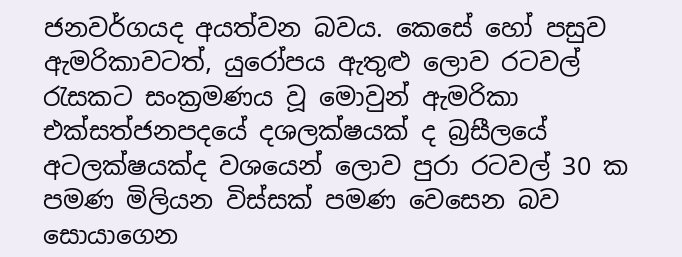ජනවර්ගයද අයත්වන බවය. කෙසේ හෝ පසුව ඇමරිකාවටත්, යුරෝපය ඇතුළු ලොව රටවල් රැසකට සංක්‍රමණය වූ මොවුන් ඇමරිකා එක්සත්ජනපදයේ දශලක්ෂයක් ද බ්‍රසීලයේ අටලක්ෂයක්ද වශයෙන් ලොව පුරා රටවල් 30 ක පමණ මිලියන විස්සක් පමණ වෙසෙන බව සොයාගෙන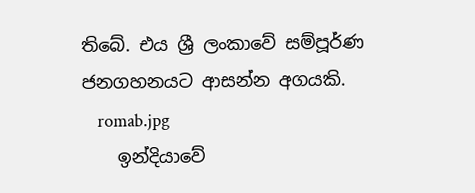තිබේ. එය ශ්‍රී ලංකාවේ සම්පූර්ණ ජනගහනයට ආසන්න අගයකි.
    romab.jpg
    ඉන්දියාවේ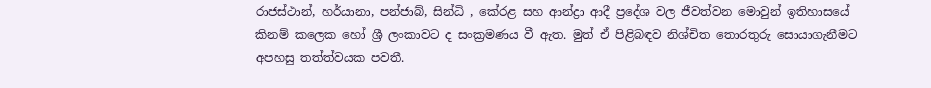රාජස්ථාන්, හර්යානා, පන්ජාබ්, සින්ධි , කේරළ සහ ආන්ද්‍රා ආදී ප්‍රදේශ වල ජීවත්වන මොවුන් ඉතිහාසයේ කිනම් කලෙක හෝ ශ්‍රී ලංකාවට ද සංක්‍රමණය වී ඇත. මුත් ඒ පිළිබඳව නිශ්චිත තොරතුරු සොයාගැනීමට අපහසු තත්ත්වයක පවතී.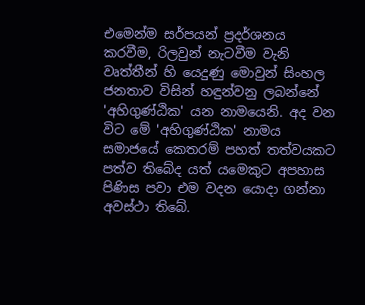එමෙන්ම සර්පයන් ප්‍රදර්ශනය කරවීම, රිලවුන් නැටවීම වැනි වෘත්තීන් හි යෙදුණු මොවුන් සිංහල ජනතාව විසින් හඳුන්වනු ලබන්නේ 'අහිගුණ්ඨික' යන නාමයෙනි. අද වන විට මේ 'අහිගුණ්ඨික' නාමය සමාජයේ කෙතරම් පහත් තත්වයකට පත්ව තිබේද යත් යමෙකුට අපහාස පිණිස පවා එම වදන යොදා ගන්නා අවස්ථා තිබේ.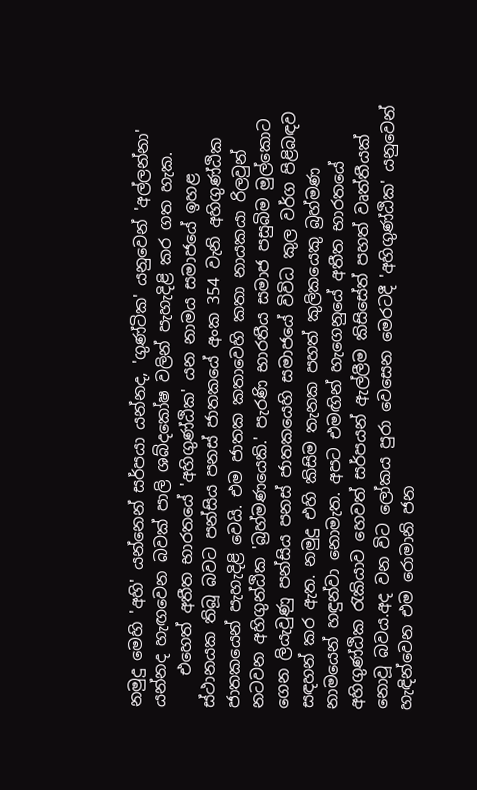නමුදු මෙහි 'අහි' යන්නෙන් සර්පයා යන්නද, 'ගුණ්ටික' යනුවෙන් 'අල්ලන්නා' යන්නද හැඟවෙන බවක් පාලි ශබ්දකෝෂ වලින් පැහැදිළි කර ගත හැක.
    එහෙත් අතීත භාරතයේ 'අහිගුණ්ඨික' යන නාමය සමාජයේ ඉහළ ස්ථානයක තිබූ බවට පන්සිය පනස් ජාතකයේ අංක 354 වැනි අහිගුණ්ඨික ජාතකයෙන් පැහැදිළි වෙයි. එම ජාතක කතාවෙහි කතා නායකයා රිලවුන් නටවන අහිගුන්ඨික 'බ්‍රහ්මණයෙකි.' පැරණි භාරතීය සමාජ පසුබිම මුල්කොට ගෙන ලියැවුණු පන්සිය පනස් ජාතකයෙහි සමාජයේ විවිධ කුල වර්ග පිළිබඳව සඳහන් කර ඇත. නමුදු එහි කිසිම තැනක පහත් කුලිකයෙකු බ්‍රහ්මණ නාමයෙන් හඳුන්වා නොමැත. අපට එමඟින් හැගෙනුයේ අතීත භාරතයේ අහිගුණ්ඨික රැකියාව හෙවත් සර්පයන් ඇල්ලීම කිසිසේත් පහත් වෘත්තීයක් නොවූ බවය.අද වන විට ලෝකය පුරා වෙසෙන මෙරටදී 'අහිගුණ්ඨික' යනුවෙන් හැඳින්වෙන එම රොමානි ජන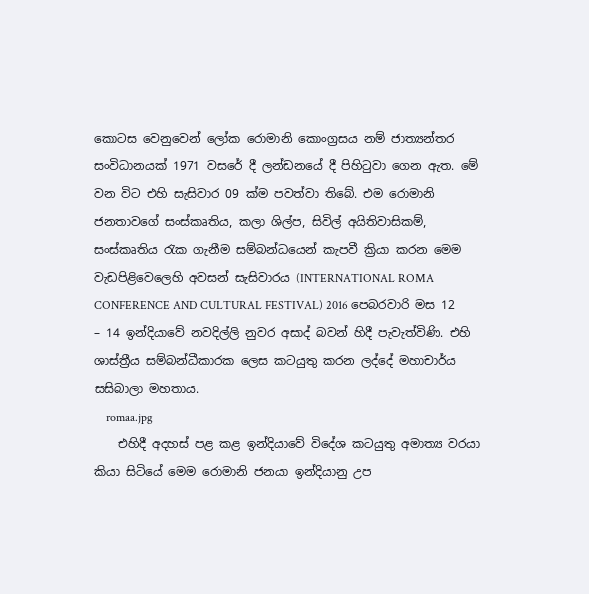කොටස වෙනුවෙන් ලෝක රොමානි කොංග්‍රසය නම් ජාත්‍යන්තර සංවිධානයක් 1971 වසරේ දී ලන්ඩනයේ දී පිහිටුවා ගෙන ඇත. මේ වන විට එහි සැසිවාර 09 ක්ම පවත්වා තිබේ. එම රොමානි ජනතාවගේ සංස්කෘතිය, කලා ශිල්ප, සිවිල් අයිතිවාසිකම්, සංස්කෘතිය රැක ගැනීම සම්බන්ධයෙන් කැපවී ක්‍රියා කරන මෙම වැඩපිළිවෙලෙහි අවසන් සැසිවාරය (INTERNATIONAL ROMA CONFERENCE AND CULTURAL FESTIVAL) 2016 පෙබරවාරි මස 12 – 14 ඉන්දියාවේ නවදිල්ලි නුවර අසාද් බවන් හිදී පැවැත්විණි. එහි ශාස්ත්‍රීය සම්බන්ධීකාරක ලෙස කටයුතු කරන ලද්දේ මහාචාර්ය සසිබාලා මහතාය.
    romaa.jpg
    එහිදී අදහස් පළ කළ ඉන්දියාවේ විදේශ කටයුතු අමාත්‍ය වරයා කියා සිටියේ මෙම රොමානි ජනයා ඉන්දියානු උප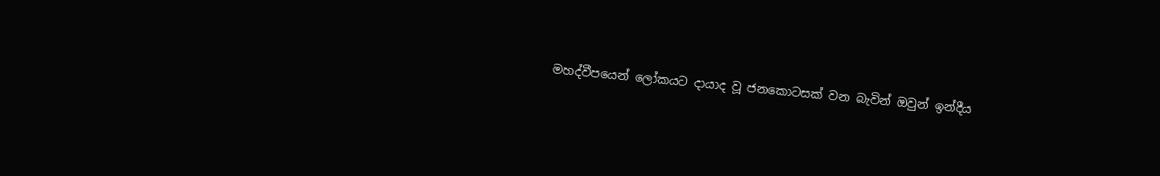මහද්වීපයෙන් ලෝකයට දායාද වූ ජනකොටසක් වන බැවින් ඔවුන් ඉන්දීය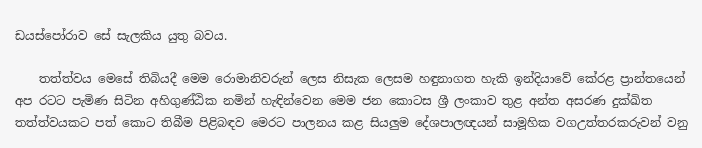ඩයස්පෝරාව සේ සැලකිය යුතු බවය.

    තත්ත්වය මෙසේ තිබියදී මෙම රොමානිවරුන් ලෙස නිසැක ලෙසම හඳුනාගත හැකි ඉන්දියාවේ කේරළ ප්‍රාන්තයෙන් අප රටට පැමිණ සිටින අහිගුණ්ඨික නමින් හැඳින්වෙන මෙම ජන කොටස ශ්‍රී ලංකාව තුළ අන්ත අසරණ දුක්ඛිත තත්ත්වයකට පත් කොට තිබීම පිළිබඳව මෙරට පාලනය කළ සියලුම දේශපාලඥයන් සාමූහික වගඋත්තරකරුවන් වනු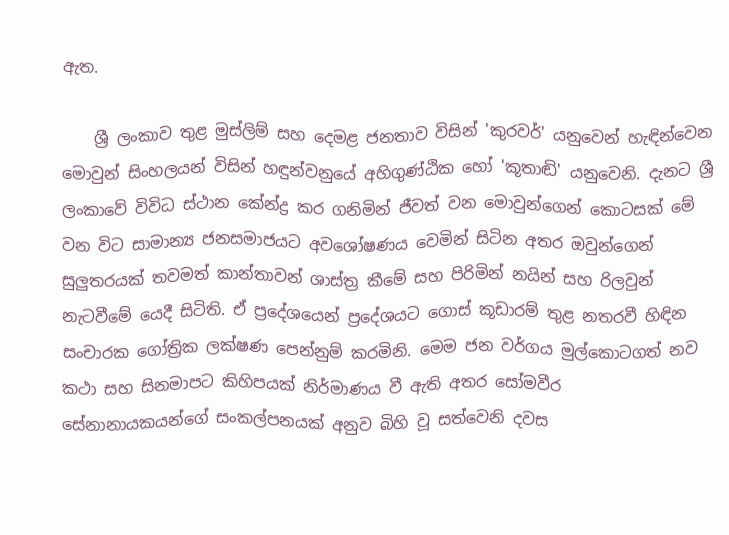ඇත.

    ශ්‍රී ලංකාව තුළ මුස්ලිම් සහ දෙමළ ජනතාව විසින් 'කුරවර්' යනුවෙන් හැඳින්වෙන මොවුන් සිංහලයන් විසින් හඳුන්වනුයේ අහිගුණ්ඨික හෝ 'කූතාඬි' යනුවෙනි. දැනට ශ්‍රී ලංකාවේ විවිධ ස්ථාන කේන්ද්‍ර කර ගනිමින් ජීවත් වන මොවුන්ගෙන් කොටසක් මේ වන විට සාමාන්‍ය ජනසමාජයට අවශෝෂණය වෙමින් සිටින අතර ඔවුන්ගෙන් සුලුතරයක් තවමත් කාන්තාවන් ශාස්ත්‍ර කීමේ සහ පිරිමින් නයින් සහ රිලවුන් නැටවීමේ යෙදී සිටිති. ඒ ප්‍රදේශයෙන් ප්‍රදේශයට ගොස් කූඩාරම් තුළ නතරවී හිඳින සංචාරක ගෝත්‍රික ලක්ෂණ පෙන්නුම් කරමිනි. මෙම ජන වර්ගය මුල්කොටගත් නව කථා සහ සිනමාපට කිහිපයක් නිර්මාණය වී ඇති අතර සෝමවීර සේනානායකයන්ගේ සංකල්පනයක් අනුව බිහි වූ සත්වෙනි දවස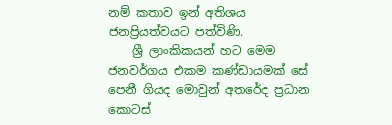නම් කතාව ඉන් අතිශය ජනප්‍රියත්වයට පත්විණි.
    ශ්‍රී ලාංකිකයන් හට මෙම ජනවර්ගය එකම කණ්ඩායමක් සේ පෙනී ගියද මොවුන් අතරේද ප්‍රධාන කොටස්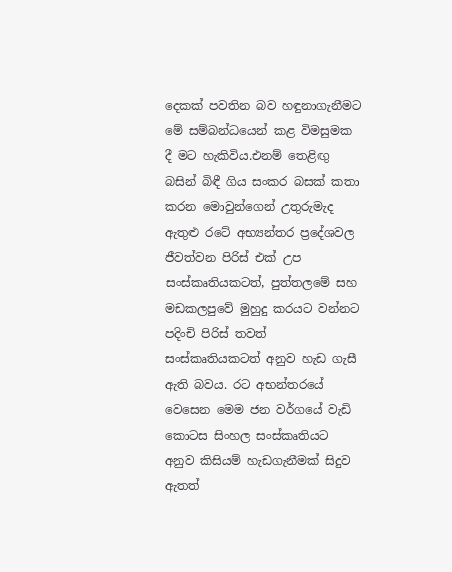දෙකක් පවතින බව හඳුනාගැනීමට මේ සම්බන්ධයෙන් කළ විමසුමක දී මට හැකිවිය.එනම් තෙළිඟු බසින් බිඳී ගිය සංකර බසක් කතා කරන මොවුන්ගෙන් උතුරුමැද ඇතුළු රටේ අභ්‍යන්තර ප්‍රදේශවල ජීවත්වන පිරිස් එක් උප සංස්කෘතියකටත්, පුත්තලමේ සහ මඩකලපුවේ මුහුදු කරයට වන්නට පදිංචි පිරිස් තවත් සංස්කෘතියකටත් අනුව හැඩ ගැසී ඇති බවය. රට අභන්තරයේ වෙසෙන මෙම ජන වර්ගයේ වැඩි කොටස සිංහල සංස්කෘතියට අනුව කිසියම් හැඩගැනීමක් සිදුව ඇතත්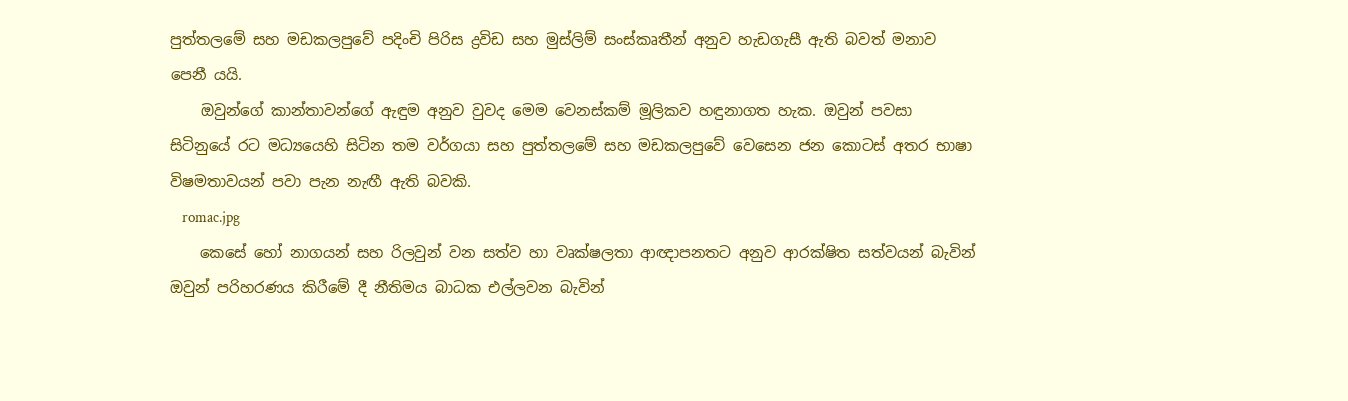පුත්තලමේ සහ මඩකලපුවේ පදිංචි පිරිස ද්‍රවිඩ සහ මුස්ලිම් සංස්කෘතීන් අනුව හැඩගැසී ඇති බවත් මනාව පෙනී යයි.
    ඔවුන්ගේ කාන්තාවන්ගේ ඇඳුම අනුව වුවද මෙම වෙනස්කම් මූලිකව හඳුනාගත හැක. ඔවුන් පවසා සිටිනුයේ රට මධ්‍යයෙහි සිටින තම වර්ගයා සහ පුත්තලමේ සහ මඩකලපුවේ වෙසෙන ජන කොටස් අතර භාෂා විෂමතාවයන් පවා පැන නැඟී ඇති බවකි.
    romac.jpg
    කෙසේ හෝ නාගයන් සහ රිලවුන් වන සත්ව හා වෘක්ෂලතා ආඥාපනතට අනුව ආරක්ෂිත සත්වයන් බැවින් ඔවුන් පරිහරණය කිරීමේ දී නීතිමය බාධක එල්ලවන බැවින්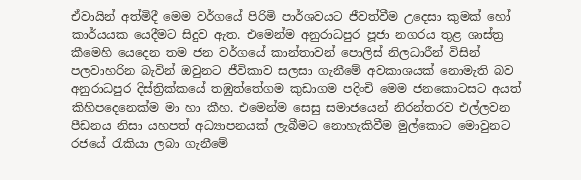ඒවායින් අත්මිදී මෙම වර්ගයේ පිරිමි පාර්ශවයට ජීවත්වීම උදෙසා කුමක් හෝ කාර්යයක යෙදීමට සිදුව ඇත. එමෙන්ම අනුරාධපුර පූජා නගරය තුළ ශාස්ත්‍ර කීමෙහි යෙදෙන තම ජන වර්ගයේ කාන්තාවන් පොලිස් නිලධාරීන් විසින් පලවාහරින බැවින් ඔවුනට ජීවිකාව සලසා ගැනීමේ අවකාශයක් නොමැති බව අනුරාධපුර දිස්ත්‍රික්කයේ තඹුත්තේගම කුඩාගම පදිංචි මෙම ජනකොටසට අයත් කිහිපදෙනෙක්ම මා හා කීහ. එමෙන්ම සෙ‍සු සමාජයෙන් නිරන්තරව එල්ලවන පීඩනය නිසා යහපත් අධ්‍යාපනයක් ලැබීමට නොහැකිවීම මුල්කොට මොවුනට රජයේ රැකියා ලබා ගැනීමේ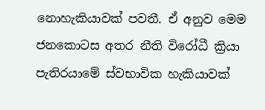නොහැකියාවක් පවතී. ඒ අනුව මෙම ජනකොටස අතර නීති විරෝධී ක්‍රියා පැතිරයාමේ ස්වභාවික හැකියාවක්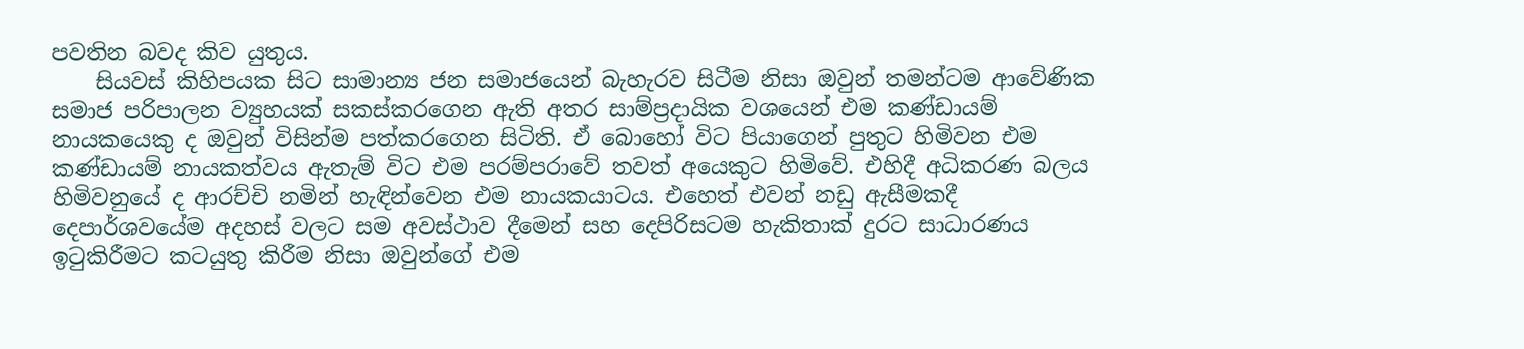පවතින බවද කිව යුතුය.
    සියවස් කිහිපයක සිට සාමාන්‍ය ජන සමාජයෙන් බැහැරව සිටීම නිසා ඔවුන් තමන්ටම ආවේණික සමාජ පරිපාලන ව්‍යුහයක් සකස්කරගෙන ඇති අතර සාම්ප්‍රදායික වශයෙන් එම කණ්ඩායම් නායකයෙකු ද ඔවුන් විසින්ම පත්ක‍රගෙන සිටිති. ඒ බොහෝ විට පියාගෙන් පුතුට හිමිවන එම කණ්ඩායම් නායකත්වය ඇතැම් විට එම පරම්පරාවේ තවත් අයෙකුට හිමිවේ. එහිදී අධිකරණ බලය හිමිවනුයේ ද ආරච්චි නමින් හැඳින්වෙන එම නායකයාටය. එහෙත් එවන් නඩු ඇසීමකදී දෙපාර්ශවයේම අදහස් වලට සම අවස්ථාව දීමෙන් සහ දෙපිරිසටම හැකිතාක් දුරට සාධාරණය ඉටුකිරීමට කටයුතු කිරීම නිසා ඔවුන්ගේ එම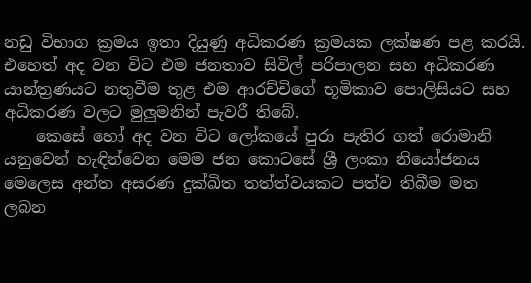නඩු විභාග ක්‍රමය ඉතා දියුණු අධිකරණ ක්‍රමයක ලක්ෂණ පළ කරයි. එහෙත් අද වන විට එම ජනතාව සිවිල් පරිපාලන සහ අධිකරණ යාන්ත්‍රණයට නතුවීම තුළ එම ආරච්චිගේ භූමිකාව පොලිසියට සහ අධිකරණ වලට මුලුමනින් පැවරී තිබේ.
    කෙසේ හෝ අද වන විට ලෝකයේ පුරා පැතිර ගත් රොමානි යනුවෙන් හැඳින්වෙන මෙම ජන කොටසේ ශ්‍රී ලංකා නියෝජනය මෙලෙස අන්ත අසරණ දුක්ඛිත තත්ත්වයකට පත්ව තිබීම මත ලබන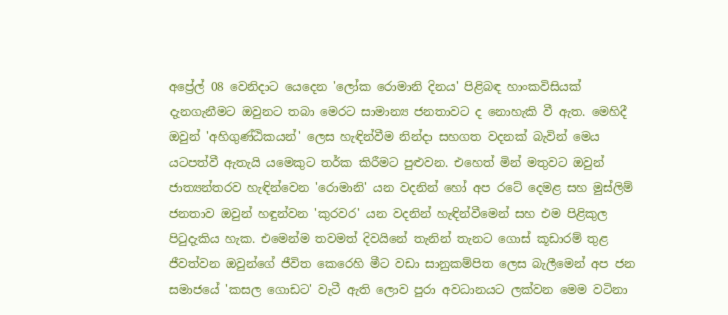අප්‍රේල් 08 වෙනිදාට යෙදෙන 'ලෝක රොමානි දිනය' පිළිබඳ හාංකවිසියක් දැනගැනීමට ඔවුනට තබා මෙරට සාමාන්‍ය ජනතාවට ද නොහැකි වී ඇත. මෙහිදී ඔවුන් 'අහිගුණ්ඨිකයන්' ලෙස හැඳින්වීම නින්දා සහගත වදනක් බැවින් මෙය යටපත්වී ඇතැයි යමෙකුට තර්ක කිරීමට පුළුවන. එහෙත් මින් මතුවට ඔවුන් ජාත්‍යන්තරව හැඳින්වෙන 'රොමානි' යන වදනින් හෝ අප රටේ දෙමළ සහ මුස්ලිම් ජනතාව ඔවුන් හඳුන්වන 'කුරවර' යන වදනින් හැඳින්වීමෙන් සහ එම පිළිකුල පිටුදැකිය හැක. එමෙන්ම තවමත් දිවයිනේ තැනින් තැනට ගොස් කූඩාරම් තුළ ජීවත්වන ඔවුන්ගේ ජීවිත කෙරෙහි මීට වඩා සානුකම්පිත ලෙස බැලීමෙන් අප ජන සමාජයේ 'කසල ගොඩට' වැටී ඇති ලොව පුරා අවධානයට ලක්වන මෙම වටිනා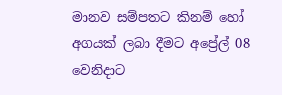මානව සම්පතට කිනම් හෝ අගයක් ලබා දීමට අප්‍රේල් 08 වෙනිදාට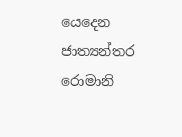යෙදෙන ජාත්‍යන්තර රොමානි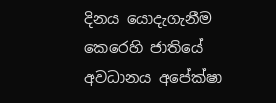දිනය යොදැගැනීම කෙරෙහි ජාතියේ අවධානය අපේක්ෂා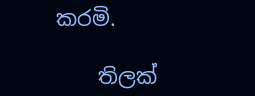කරමි.

    තිලක්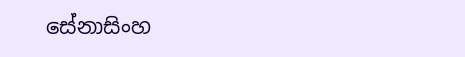සේනාසිංහ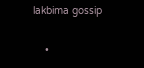lakbima gossip

    •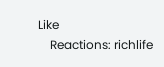Like
    Reactions: richlife